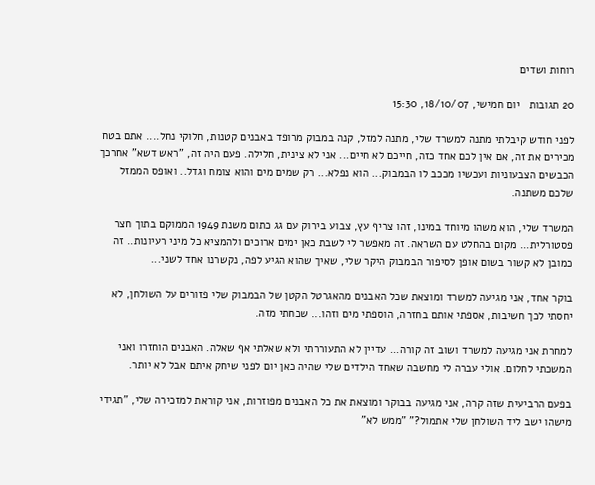רוחות ושדים

20 תגובות   יום חמישי, 18/10/07, 15:30

לפני חודש קיבלתי מתנה למשרד שלי, מתנה למזל, קנה במבוק מרופד באבנים קטנות, חלוקי נחל.... אתם בטח מכירים את זה, אם אין לכם אחד כזה, חייכם לא חיים... אני לא צינית, חלילה. פעם היה זה, "ראש דשא" אחרכך הכבשים הצבעוניות ועכשיו מככב לו הבמבוק... הוא נפלא... רק שמים מים והוא צומח וגדל.. ואופס הממזל שלכם משתנה.

המשרד שלי, הוא משהו מיוחד במינו, זהו צריף עץ, צבוע בירוק עם גג כתום משנת 1949 הממוקם בתוך חצר פסטורלית... מקום בהחלט עם השראה. זה מאפשר לי לשבת כאן ימים ארוכים ולהמציא כל מיני רעיונות.. זה כמובן לא קשור בשום אופן לסיפור הבמבוק היקר שלי, שאיך שהוא הגיע לפה, נקשרנו אחד לשני...

בוקר אחד, אני מגיעה למשרד ומוצאת שכל האבנים מהאגרטל הקטן של הבמבוק שלי פזורים על השולחן, לא יחסתי לכך חשיבות, אספתי אותם בחזרה, הוספתי מים וזהו... שכחתי מזה.

למחרת אני מגיעה למשרד ושוב זה קורה... עדיין לא התעוררתי ולא שאלתי אף שאלה. האבנים הוחזרו ואני המשכתי לחלום. אולי עברה לי מחשבה שאחד הילדים שלי שהיה כאן יום לפני שיחק איתם אבל לא יותר.

בפעם הרביעית שזה קרה, אני מגיעה בבוקר ומוצאת את כל האבנים מפוזרות, אני קוראת למזכירה שלי, "תגידי מישהו ישב ליד השולחן שלי אתמול?" "ממש לא"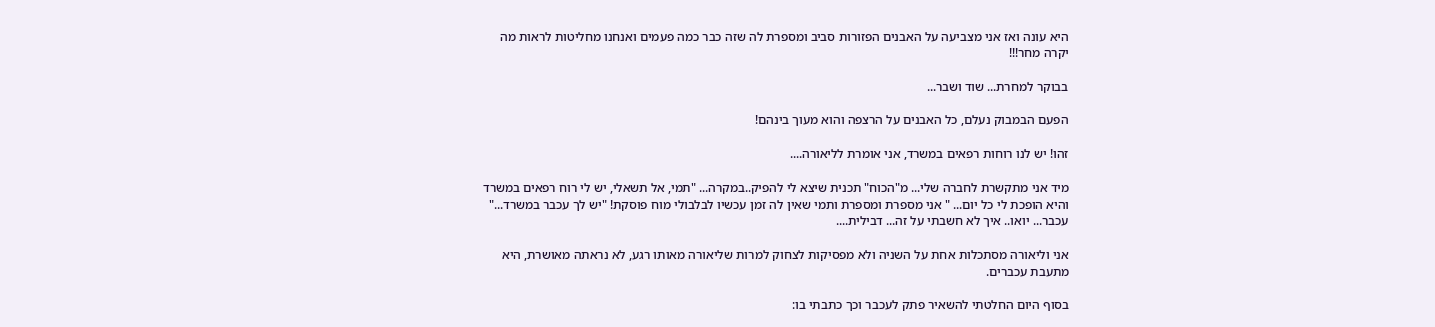היא עונה ואז אני מצביעה על האבנים הפזורות סביב ומספרת לה שזה כבר כמה פעמים ואנחנו מחליטות לראות מה יקרה מחר!!!

בבוקר למחרת... שוד ושבר...

הפעם הבמבוק נעלם, כל האבנים על הרצפה והוא מעוך בינהם!

זהו! יש לנו רוחות רפאים במשרד, אני אומרת לליאורה....

מיד אני מתקשרת לחברה שלי... מ"הכוח" תכנית שיצא לי להפיק..במקרה... "תמי, אל תשאלי, יש לי רוח רפאים במשרד והיא הופכת לי כל יום... " אני מספרת ומספרת ותמי שאין לה זמן עכשיו לבלבולי מוח פוסקת! "יש לך עכבר במשרד..." עכבר... יואו.. איך לא חשבתי על זה... דבילית....

אני וליאורה מסתכלות אחת על השניה ולא מפסיקות לצחוק למרות שליאורה מאותו רגע, לא נראתה מאושרת, היא מתעבת עכברים.

בסוף היום החלטתי להשאיר פתק לעכבר וכך כתבתי בו: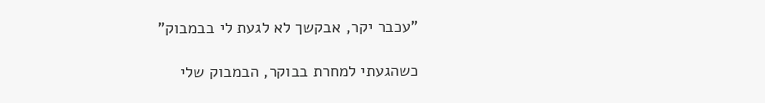"עכבר יקר, אבקשך לא לגעת לי בבמבוק"

כשהגעתי למחרת בבוקר, הבמבוק שלי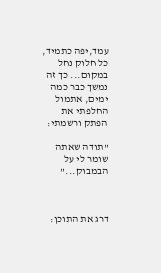עמד,יפה כתמיד, כל חלוק נחל במקום... כך זה נמשך כבר כמה ימים, אתמול החלפתי את הפתק ורשמתי:

"תודה שאתה שומר לי על הבמבוק..."



דרג את התוכן: